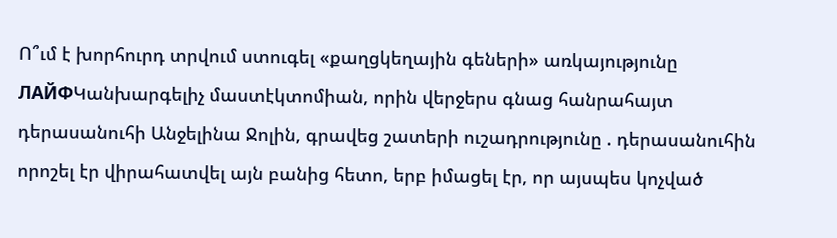Ո՞ւմ է խորհուրդ տրվում ստուգել «քաղցկեղային գեների» առկայությունը
ЛАЙФԿանխարգելիչ մաստէկտոմիան, որին վերջերս գնաց հանրահայտ դերասանուհի Անջելինա Ջոլին, գրավեց շատերի ուշադրությունը . դերասանուհին որոշել էր վիրահատվել այն բանից հետո, երբ իմացել էր, որ այսպես կոչված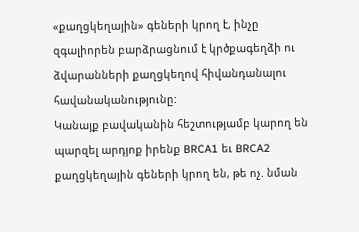«քաղցկեղային» գեների կրող է, ինչը զգալիորեն բարձրացնում է կրծքագեղձի ու ձվարանների քաղցկեղով հիվանդանալու հավանականությունը:
Կանայք բավականին հեշտությամբ կարող են պարզել արդյոք իրենք BRCA1 եւ BRCA2 քաղցկեղային գեների կրող են, թե ոչ. նման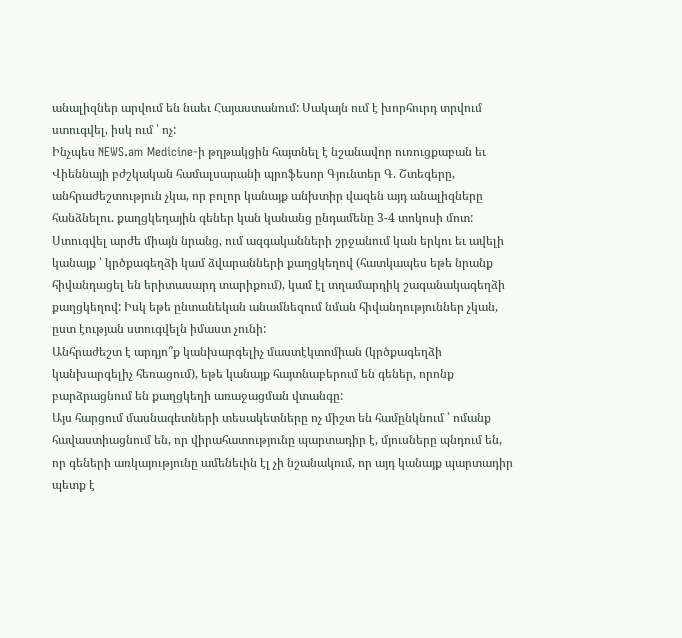անալիզներ արվում են նաեւ Հայաստանում: Սակայն ում է խորհուրդ տրվում ստուգվել, իսկ ում ՝ ոչ:
Ինչպես NEWS.am Medicine-ի թղթակցին հայտնել է նշանավոր ուռուցքաբան եւ Վիեննայի բժշկական համալսարանի պրոֆեսոր Գյունտեր Գ. Շտեգերը, անհրաժեշտություն չկա, որ բոլոր կանայք անխտիր վազեն այդ անալիզները հանձնելու. քաղցկեղային գեներ կան կանանց ընդամենը 3-4 տոկոսի մոտ: Ստուգվել արժե միայն նրանց, ում ազգականների շրջանում կան երկու եւ ավելի կանայք ՝ կրծքագեղձի կամ ձվարանների քաղցկեղով (հատկապես եթե նրանք հիվանդացել են երիտասարդ տարիքում), կամ էլ տղամարդիկ շագանակագեղձի քաղցկեղով: Իսկ եթե ընտանեկան անամնեզում նման հիվանդություններ չկան, ըստ էության ստուգվելն իմաստ չունի:
Անհրաժեշտ է արդյո՞ք կանխարգելիչ մաստէկտոմիան (կրծքագեղձի կանխարգելիչ հեռացում), եթե կանայք հայտնաբերում են գեներ, որոնք բարձրացնում են քաղցկեղի առաջացման վտանգը:
Այս հարցում մասնագետների տեսակետները ոչ միշտ են համընկնում ՝ ոմանք հավաստիացնում են, որ վիրահատությունը պարտադիր է, մյուսները պնդում են, որ գեների առկայությունը ամենեւին էլ չի նշանակում, որ այդ կանայք պարտադիր պետք է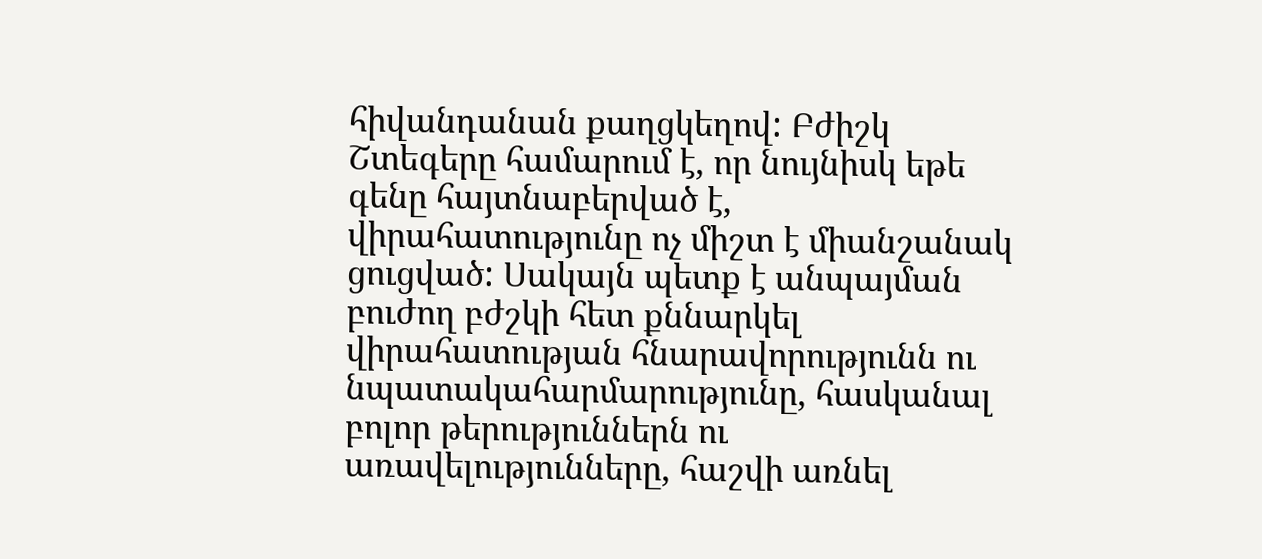հիվանդանան քաղցկեղով: Բժիշկ Շտեգերը համարում է, որ նույնիսկ եթե գենը հայտնաբերված է, վիրահատությունը ոչ միշտ է միանշանակ ցուցված: Սակայն պետք է անպայման բուժող բժշկի հետ քննարկել վիրահատության հնարավորությունն ու նպատակահարմարությունը, հասկանալ բոլոր թերություններն ու առավելությունները, հաշվի առնել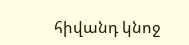հիվանդ կնոջ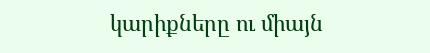կարիքները ու միայն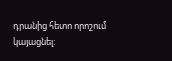դրանից հետո որոշում կայացնել: